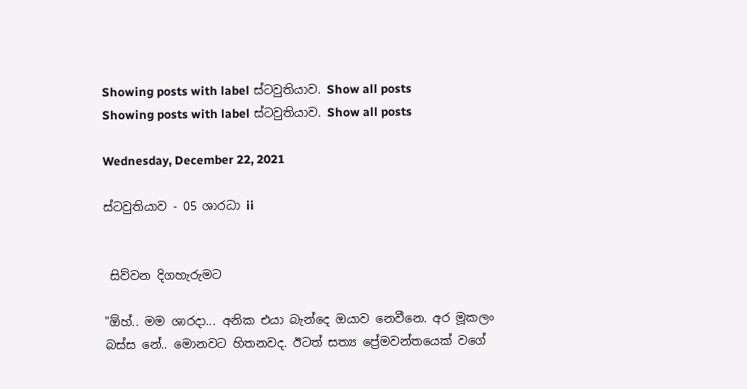Showing posts with label ස්ටවුතියාව. Show all posts
Showing posts with label ස්ටවුතියාව. Show all posts

Wednesday, December 22, 2021

ස්ටවුතියාව - 05 ශාරධා ii


 සිව්වන දිගහැරුමට

"ඕහ්.. මම ශාරදා... අනික එයා බැන්දෙ ඔයාව නෙවීනෙ. අර මූකලං බස්ස නේ.. මොනවට හිතනවද. ඊටත් සත්‍ය ප්‍රේමවන්තයෙක් වගේ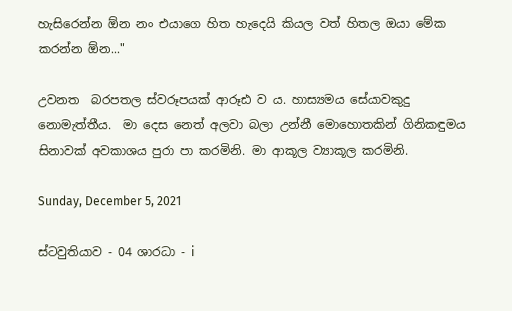හැසිරෙන්න ඕන නං එයාගෙ හිත හැදෙයි කියල වත් හිතල ඔයා මේක කරන්න ඕන..."

උවනත  බරපතල ස්වරූපයක් ආරූඪ ව ය. හාස්‍යමය සේයාවකුදු නොමැත්තීය.  මා දෙස නෙත් අලවා බලා උන්නී මොහොතකින් ගිනිකඳුමය සිනාවක් අවකාශය පුරා පා කරමිනි. මා ආකූල ව්‍යාකූල කරමිනි.

Sunday, December 5, 2021

ස්ටවුතියාව - 04 ශාරධා - i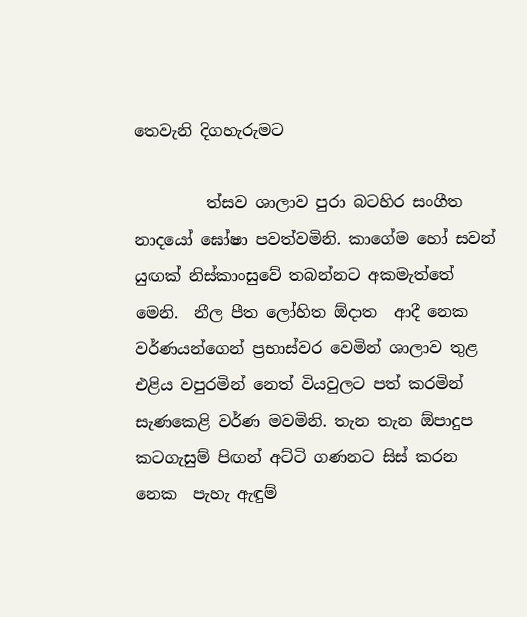තෙවැනි දිගහැරුමට

         ත්සව ශාලාව පුරා බටහිර සංගීත නාදයෝ ඝෝෂා පවත්වමිනි. කාගේම හෝ සවන් යුඟක් නිස්කාංසුවේ තබන්නට අකමැත්තේ මෙනි.  නීල පීත ලෝහිත ඕදාත  ආදී නෙක වර්ණයන්ගෙන් ප්‍රභාස්වර වෙමින් ශාලාව තුළ එළිය වපුරමින් නෙත් වියවුලට පත් කරමින් සැණකෙළි වර්ණ මවමිනි. තැන තැන ඕපාදුප කටගැසුම් පිඟන් අට්ටි ගණනට සිස් කරන නෙක  පැහැ ඇඳුම්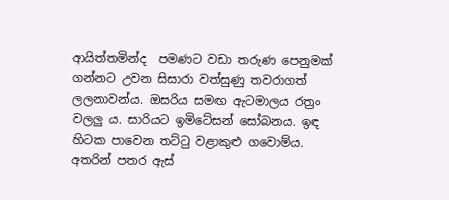ආයිත්තමින්ද  පමණට වඩා තරුණ පෙනුමක් ගන්නට උවන සිසාරා වත්සුණු තවරාගත් ලලනාවන්ය. ඔසරිය සමඟ ඇටමාලය රත්‍රං වලලු ය. සාරියට ඉමිටේසන් සෝබනය. ඉඳ හිටක පාවෙන තට්ටු වළාකුළු ගවොම්ය. අතරින් පතර ඇස්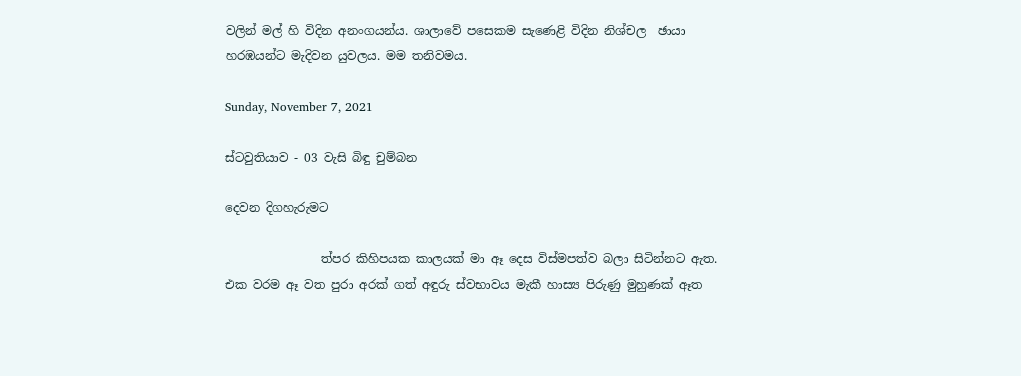වලින් මල් හි විදින අනංගයන්ය. ශාලාවේ පසෙකම සැණෙළි විදින නිශ්චල  ඡායා හරඹයන්ට මැදිවන යුවලය. මම තනිවමය.

Sunday, November 7, 2021

ස්ටවුතියාව - 03 වැසි බිඳු චුම්බන

දෙවන දිගහැරුමට

                ත්පර කිහිපයක කාලයක් මා ඈ දෙස විස්මපත්ව බලා සිටින්නට ඇත. එක වරම ඈ වත පුරා අරක් ගත් අඳුරු ස්වභාවය මැකී හාස්‍ය පිරුණු මුහුණක් ඈත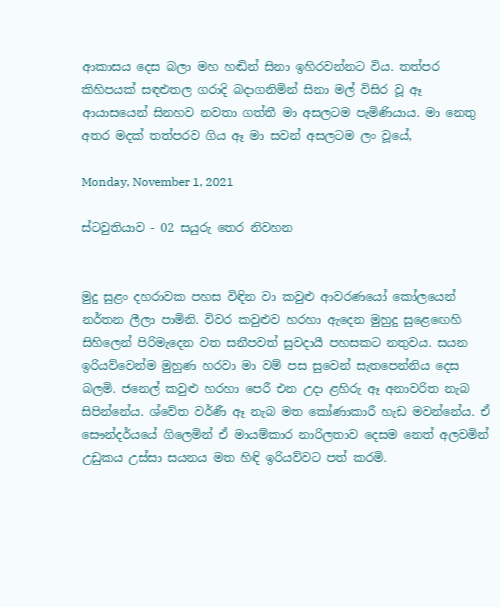ආකාසය දෙස බලා මහ හඬින් සිනා ඉහිරවන්නට විය. තත්පර කිහිපයක් සඳළුතල ගරාදි බදාගනිමින් සිනා මල් විසිර වූ ඈ ආයාසයෙන් සිනහව නවතා ගත්තී මා අසලටම පැමිණියාය. මා නෙතු අතර මදක් තත්පරව ගිය ඈ මා සවන් අසලටම ලං වූයේ,

Monday, November 1, 2021

ස්ටවුතියාව - 02 සයුරු තෙර නිවහන


මුදු සුළං දහරාවක පහස විඳින වා කවුළු ආවරණයෝ කෝලයෙන් නර්තන ලීලා පාමිනි. විවර කවුළුව හරහා ඇදෙන මුහුදු සුළ‍ෙඟෙහි සිහිලෙන් පිරිමැදෙන වත සනීපවත් සුවදායී පහසකට නතුවය. සයන ඉරියව්වෙන්ම මුහුණ හරවා මා වම් පස සුවෙන් සැතපෙන්නිය දෙස බලමි. ජනෙල් කවුළු හරහා පෙරී එන උදා ළහිරු ඈ අනාවරිත නැබ සිපින්නේය. ශ්වේත වර්ණී ඈ නැබ මත කෝණාකාරී හැඩ මවන්නේය. ඒ සෞන්දර්යයේ ගිලෙමින් ඒ මායම්කාර නාරිලතාව දෙසම නෙත් අලවමින් උඩුකය උස්සා සයනය මත හිඳි ඉරියව්වට පත් කරමි.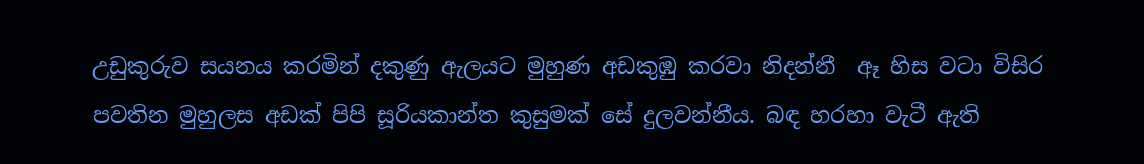උඩුකුරුව සයනය කරමින් දකුණු ඇලයට මුහුණ අඩකුඹු කරවා නිදන්නී  ඈ හිස වටා විසිර පවතින මුහුලස අඩක් පිපි සූරියකාන්ත කුසුමක් සේ දුලවන්නීය. බඳ හරහා වැටී ඇති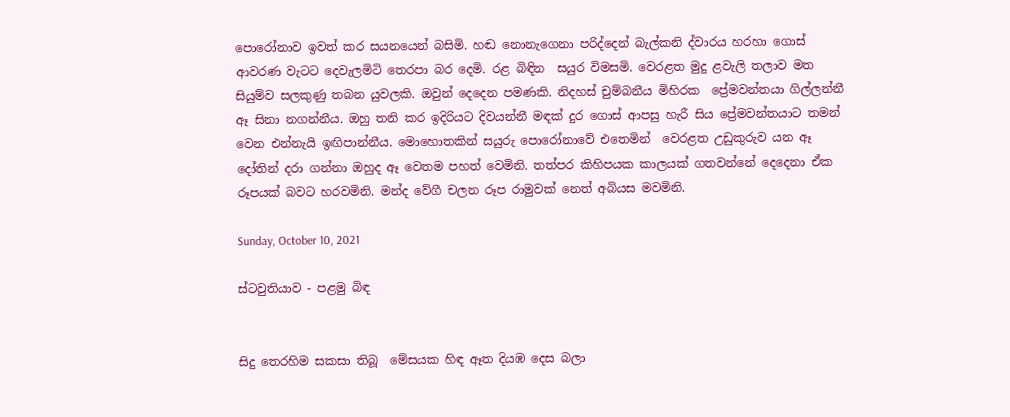පොරෝනාව ඉවත් කර සයනයෙන් බසිමි. හඬ නොනැගෙනා පරිද්දෙන් බැල්කනි ද්වාරය හරහා ගොස් ආවරණ වැටට දෙවැලමිටි තෙරපා බර‍ දෙමි. රළ බිඳින  සයුර විමසමි. වෙරළත මුදු ළවැලි තලාව මත සියුම්ව සලකුණු තබන යුවලකි. ඔවුන් දෙදෙන පමණකි. නිදහස් චුම්බනීය මිහිරක  ප්‍රේමවන්තයා ගිල්ලන්නී ඈ සිනා නගන්නීය. ඔහු තනි කර ඉදිරියට දිවයන්නී මඳක් දුර ගොස් ආපසු හැරී සිය ප්‍රේමවන්තයාට තමන් වෙන එන්නැයි ඉඟිපාන්නීය. මොහොතකින් සයුරු පොරෝනාවේ එතෙමින්  වෙරළත උඩුකුරුව යන ඈ දෝතින් දරා ගන්නා ඔහුද ඈ වෙතම පහත් වෙමිනි. තත්පර කිහිපයක කාලයක් ගතවන්නේ දෙදෙනා ඒක රූපයක් බවට හරවමිනි. මන්ද වේගී චලන රූප රාමුවක් නෙත් අබියස මවමිනි.

Sunday, October 10, 2021

ස්ටවුතියාව - පළමු බිඳ


සිදු තෙරහිම සකසා තිබූ  මේසයක හිඳ ඈත දියඹ දෙස බලා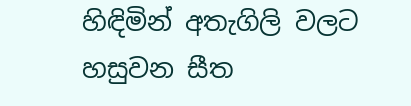හිඳිමින් අතැගිලි වලට හසුවන සීත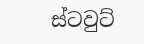ස්ටවුට්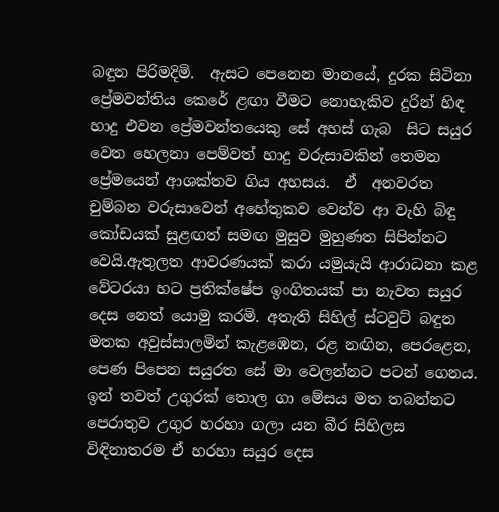බඳුන පිරිමදිමි.  ඇසට පෙනෙන මානයේ, දුරක සිටිනා ප්‍රේමවන්තිය කෙරේ ළඟා වීමට නොහැකිව දුරින් හිඳ හාදු එවන ප්‍රේමවන්තයෙකු සේ අහස් ගැබ  සිට සයුර වෙත හෙලනා පෙම්වත් හාදු වරුසාවකින් තෙමන ප්‍රේමයෙන් ආශක්තව ගිය අහසය.  ඒ  අනවරත චුම්බන වරුසාවෙන් අහේතුකව වෙන්ව ආ වැහි බිඳු කෝඩයක් සුළඟත් සමඟ මුසුව මුහුණත සිපින්නට වෙයි.ඇතුලත ආවරණයක් කරා යමුයැයි ආරාධනා කළ වේටරයා හට ප්‍රතික්ෂේප ඉංගිතයක් පා නැවත සයුර දෙස නෙත් යොමු කරමි. අතැති සිහිල් ස්ටවුට් බඳුන මතක අවුස්සාලමින් කැළඹෙන, රළ නඟින, පෙරළෙන, පෙණ පිපෙන සයුරත සේ මා වෙලන්නට පටන් ගෙනය. ඉන් තවත් උගුරක් තොල ගා මේසය මත තබන්නට පෙරාතුව උගුර හරහා ගලා යන බීර සිහිලස විඳිනාතරම ඒ හරහා සයුර දෙස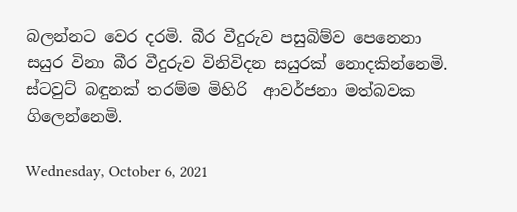බලන්නට වෙර දරමි. බීර වීදුරුව පසුබිම්ව පෙනෙනා සයුර විනා බීර වීදුරුව විනිවිදන සයුරක් නොදකින්නෙමි. ස්ටවුට් බඳුනක් තරම්ම මිහිරි  ආවර්ජනා මත්බවක ගිලෙන්නෙමි.

Wednesday, October 6, 2021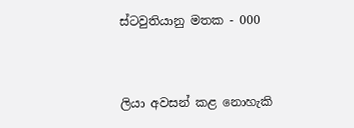ස්ටවුතියානු මතක - 000



ලියා අවසන් කළ නොහැකි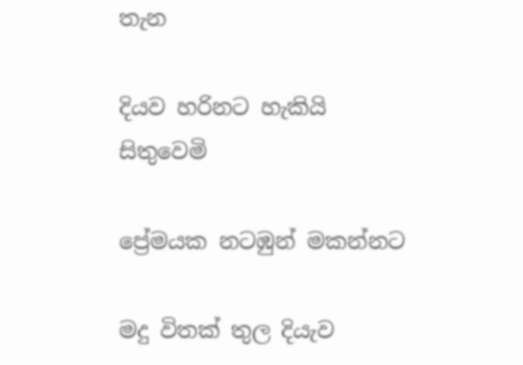තැන

දියව හරිනට හැකියි සිතුවෙමි

ප්‍රේමයක නටඹුන් මකන්නට

මදු විතක් තුල දියැව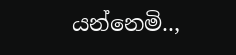යන්නෙමි..,